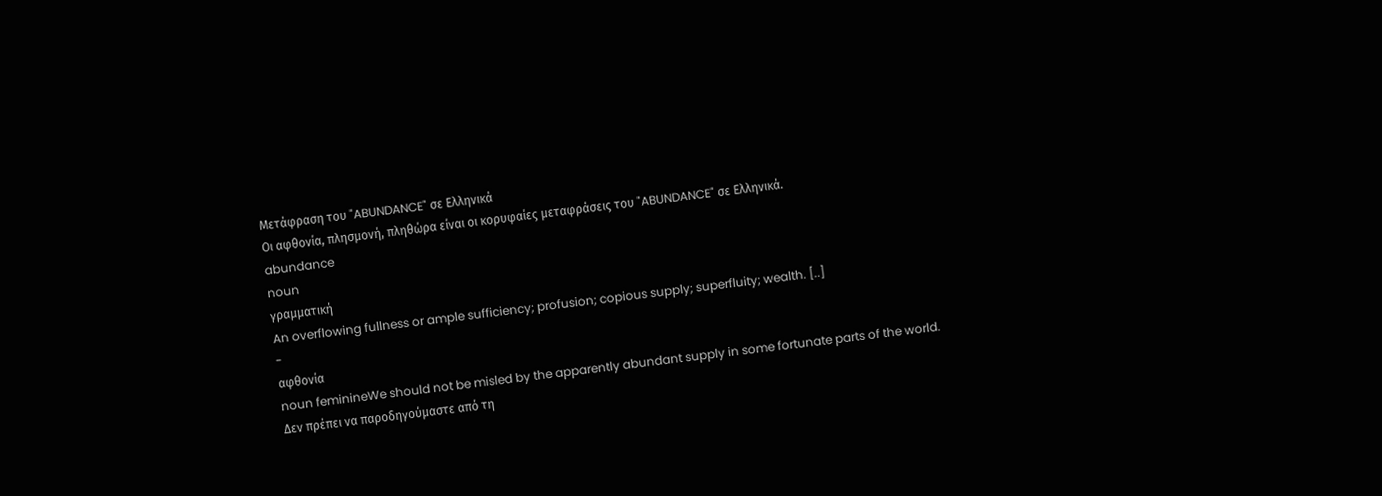Μετάφραση του "ABUNDANCE" σε Ελληνικά
Οι αφθονία, πλησμονή, πληθώρα είναι οι κορυφαίες μεταφράσεις του "ABUNDANCE" σε Ελληνικά.
abundance
noun
γραμματική
An overflowing fullness or ample sufficiency; profusion; copious supply; superfluity; wealth. [..]
-
αφθονία
noun feminineWe should not be misled by the apparently abundant supply in some fortunate parts of the world.
Δεν πρέπει να παροδηγούμαστε από τη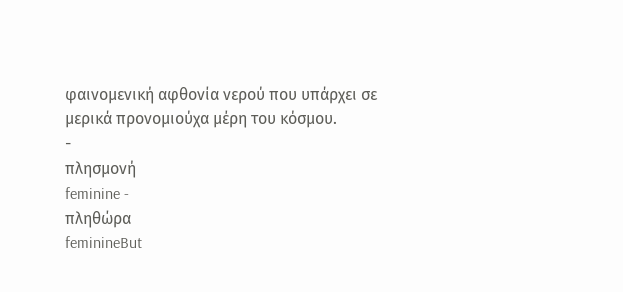φαινομενική αφθονία νερού που υπάρχει σε μερικά προνομιούχα μέρη του κόσμου.
-
πλησμονή
feminine -
πληθώρα
feminineBut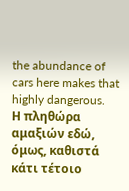the abundance of cars here makes that highly dangerous.
Η πληθώρα αμαξιών εδώ, όμως, καθιστά κάτι τέτοιο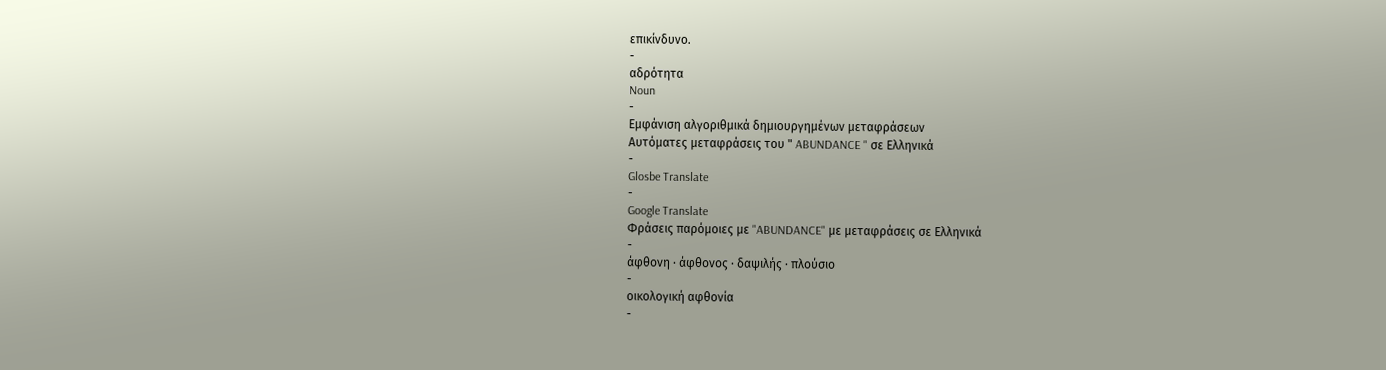επικίνδυνο.
-
αδρότητα
Noun
-
Εμφάνιση αλγοριθμικά δημιουργημένων μεταφράσεων
Αυτόματες μεταφράσεις του " ABUNDANCE " σε Ελληνικά
-
Glosbe Translate
-
Google Translate
Φράσεις παρόμοιες με "ABUNDANCE" με μεταφράσεις σε Ελληνικά
-
άφθονη · άφθονος · δαψιλής · πλούσιο
-
οικολογική αφθονία
-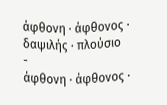άφθονη · άφθονος · δαψιλής · πλούσιο
-
άφθονη · άφθονος ·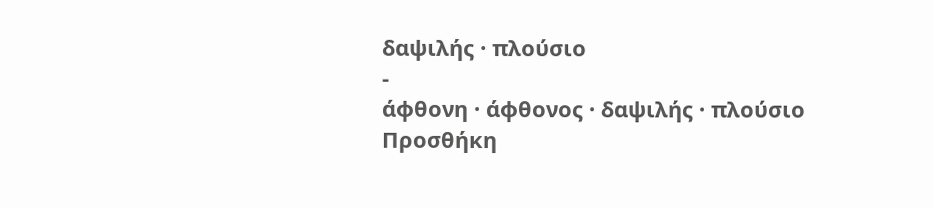δαψιλής · πλούσιο
-
άφθονη · άφθονος · δαψιλής · πλούσιο
Προσθήκη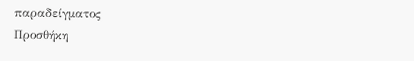παραδείγματος
Προσθήκη